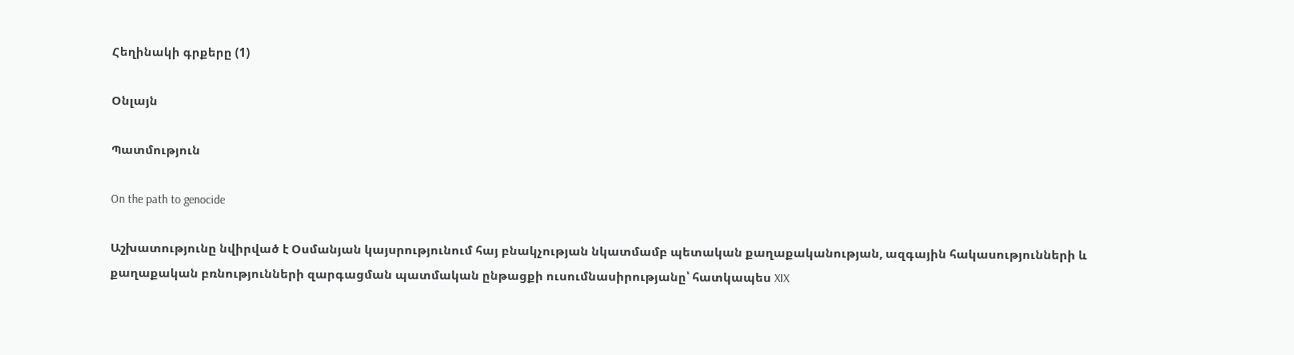Հեղինակի գրքերը (1)

Օնլայն

Պատմություն

On the path to genocide

Աշխատությունը նվիրված է Օսմանյան կայսրությունում հայ բնակչության նկատմամբ պետական քաղաքականության, ազգային հակասությունների և քաղաքական բռնությունների զարգացման պատմական ընթացքի ուսումնասիրությանը՝ հատկապես XIX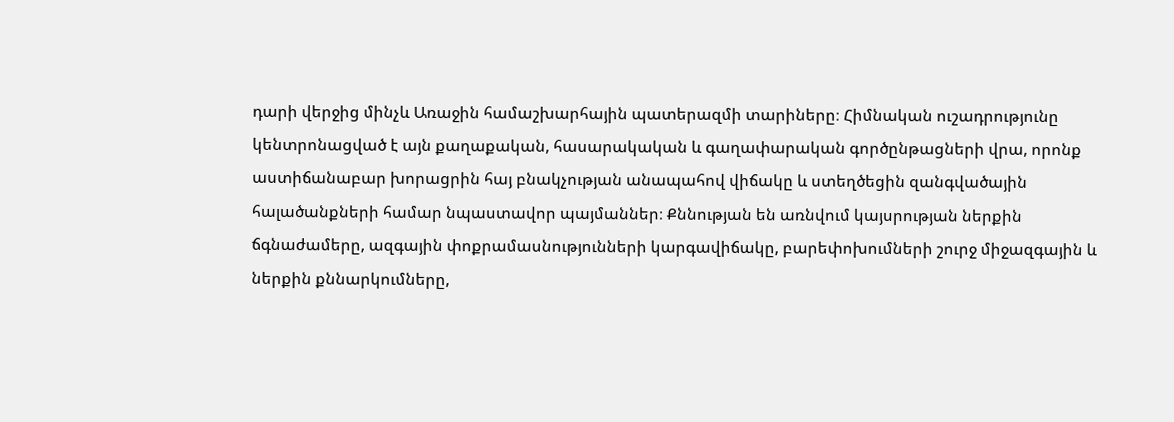դարի վերջից մինչև Առաջին համաշխարհային պատերազմի տարիները։ Հիմնական ուշադրությունը կենտրոնացված է այն քաղաքական, հասարակական և գաղափարական գործընթացների վրա, որոնք աստիճանաբար խորացրին հայ բնակչության անապահով վիճակը և ստեղծեցին զանգվածային հալածանքների համար նպաստավոր պայմաններ։ Քննության են առնվում կայսրության ներքին ճգնաժամերը, ազգային փոքրամասնությունների կարգավիճակը, բարեփոխումների շուրջ միջազգային և ներքին քննարկումները,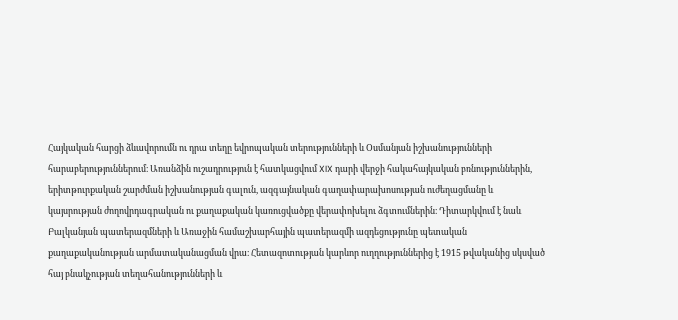Հայկական հարցի ձևավորումն ու դրա տեղը եվրոպական տերությունների և Օսմանյան իշխանությունների հարաբերություններում։ Առանձին ուշադրություն է հատկացվում XIX դարի վերջի հակահայկական բռնություններին, երիտթուրքական շարժման իշխանության գալուն, ազգայնական գաղափարախոսության ուժեղացմանը և կայսրության ժողովրդագրական ու քաղաքական կառուցվածքը վերափոխելու ձգտումներին։ Դիտարկվում է նաև Բալկանյան պատերազմների և Առաջին համաշխարհային պատերազմի ազդեցությունը պետական քաղաքականության արմատականացման վրա։ Հետազոտության կարևոր ուղղություններից է 1915 թվականից սկսված հայ բնակչության տեղահանությունների և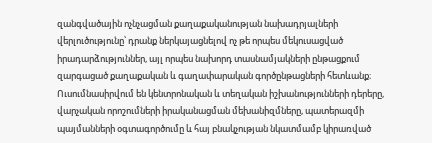զանգվածային ոչնչացման քաղաքականության նախադրյալների վերլուծությունը՝ դրանք ներկայացնելով ոչ թե որպես մեկուսացված իրադարձություններ, այլ որպես նախորդ տասնամյակների ընթացքում զարգացած քաղաքական և գաղափարական գործընթացների հետևանք։ Ուսումնասիրվում են կենտրոնական և տեղական իշխանությունների դերերը, վարչական որոշումների իրականացման մեխանիզմները, պատերազմի պայմանների օգտագործումը և հայ բնակչության նկատմամբ կիրառված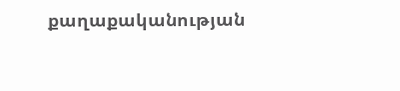քաղաքականության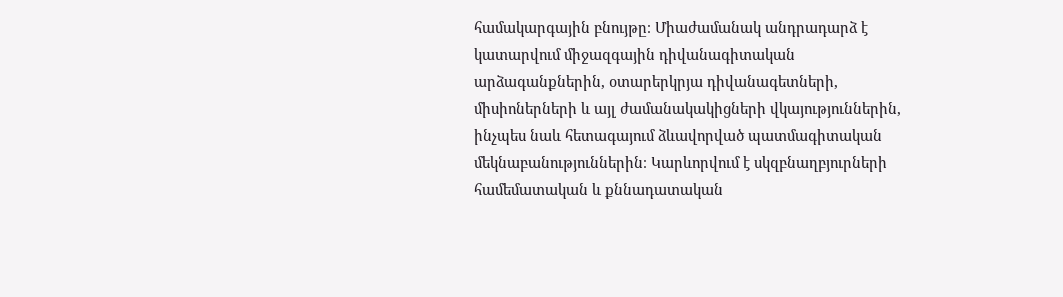համակարգային բնույթը։ Միաժամանակ անդրադարձ է կատարվում միջազգային դիվանագիտական արձագանքներին, օտարերկրյա դիվանագետների, միսիոներների և այլ ժամանակակիցների վկայություններին, ինչպես նաև հետագայում ձևավորված պատմագիտական մեկնաբանություններին։ Կարևորվում է սկզբնաղբյուրների համեմատական և քննադատական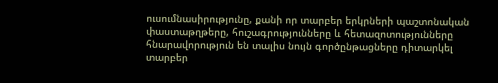ուսումնասիրությունը, քանի որ տարբեր երկրների պաշտոնական փաստաթղթերը, հուշագրությունները և հետազոտությունները հնարավորություն են տալիս նույն գործընթացները դիտարկել տարբեր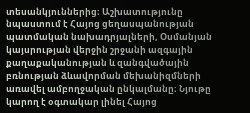տեսանկյուններից։ Աշխատությունը նպաստում է Հայոց ցեղասպանության պատմական նախադրյալների, Օսմանյան կայսրության վերջին շրջանի ազգային քաղաքականության և զանգվածային բռնության ձևավորման մեխանիզմների առավել ամբողջական ընկալմանը։ Նյութը կարող է օգտակար լինել Հայոց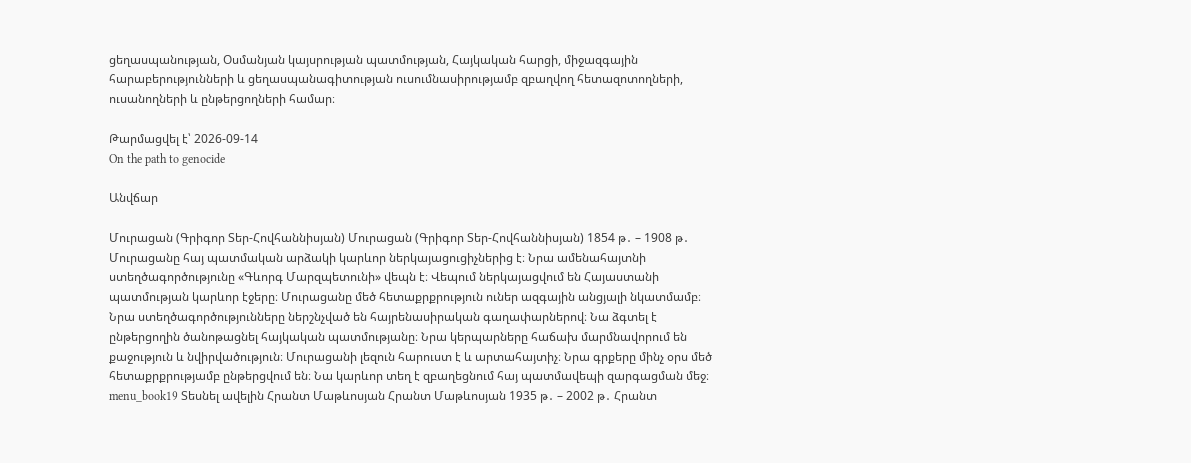ցեղասպանության, Օսմանյան կայսրության պատմության, Հայկական հարցի, միջազգային հարաբերությունների և ցեղասպանագիտության ուսումնասիրությամբ զբաղվող հետազոտողների, ուսանողների և ընթերցողների համար։

Թարմացվել է՝ 2026-09-14
On the path to genocide

Անվճար

Մուրացան (Գրիգոր Տեր-Հովհաննիսյան) Մուրացան (Գրիգոր Տեր-Հովհաննիսյան) 1854 թ․ – 1908 թ․ Մուրացանը հայ պատմական արձակի կարևոր ներկայացուցիչներից է։ Նրա ամենահայտնի ստեղծագործությունը «Գևորգ Մարզպետունի» վեպն է։ Վեպում ներկայացվում են Հայաստանի պատմության կարևոր էջերը։ Մուրացանը մեծ հետաքրքրություն ուներ ազգային անցյալի նկատմամբ։ Նրա ստեղծագործությունները ներշնչված են հայրենասիրական գաղափարներով։ Նա ձգտել է ընթերցողին ծանոթացնել հայկական պատմությանը։ Նրա կերպարները հաճախ մարմնավորում են քաջություն և նվիրվածություն։ Մուրացանի լեզուն հարուստ է և արտահայտիչ։ Նրա գրքերը մինչ օրս մեծ հետաքրքրությամբ ընթերցվում են։ Նա կարևոր տեղ է զբաղեցնում հայ պատմավեպի զարգացման մեջ։ menu_book19 Տեսնել ավելին Հրանտ Մաթևոսյան Հրանտ Մաթևոսյան 1935 թ․ – 2002 թ․ Հրանտ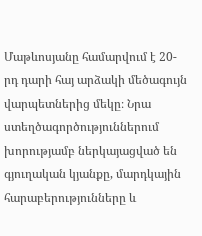Մաթևոսյանը համարվում է 20-րդ դարի հայ արձակի մեծագույն վարպետներից մեկը։ Նրա ստեղծագործություններում խորությամբ ներկայացված են գյուղական կյանքը, մարդկային հարաբերությունները և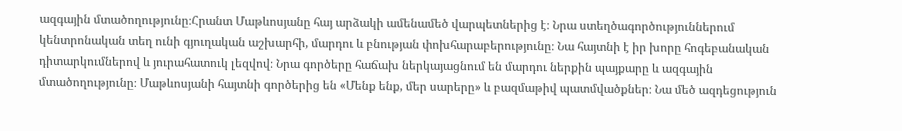ազգային մտածողությունը։Հրանտ Մաթևոսյանը հայ արձակի ամենամեծ վարպետներից է։ Նրա ստեղծագործություններում կենտրոնական տեղ ունի գյուղական աշխարհի, մարդու և բնության փոխհարաբերությունը։ Նա հայտնի է իր խորը հոգեբանական դիտարկումներով և յուրահատուկ լեզվով։ Նրա գործերը հաճախ ներկայացնում են մարդու ներքին պայքարը և ազգային մտածողությունը։ Մաթևոսյանի հայտնի գործերից են «Մենք ենք, մեր սարերը» և բազմաթիվ պատմվածքներ։ Նա մեծ ազդեցություն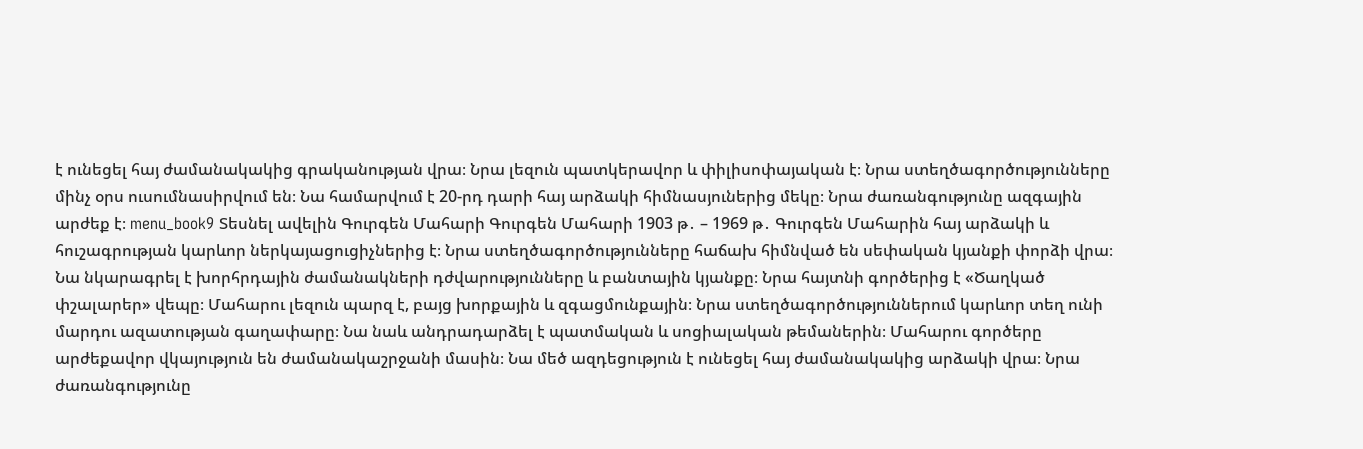է ունեցել հայ ժամանակակից գրականության վրա։ Նրա լեզուն պատկերավոր և փիլիսոփայական է։ Նրա ստեղծագործությունները մինչ օրս ուսումնասիրվում են։ Նա համարվում է 20-րդ դարի հայ արձակի հիմնասյուներից մեկը։ Նրա ժառանգությունը ազգային արժեք է։ menu_book9 Տեսնել ավելին Գուրգեն Մահարի Գուրգեն Մահարի 1903 թ․ – 1969 թ․ Գուրգեն Մահարին հայ արձակի և հուշագրության կարևոր ներկայացուցիչներից է։ Նրա ստեղծագործությունները հաճախ հիմնված են սեփական կյանքի փորձի վրա։ Նա նկարագրել է խորհրդային ժամանակների դժվարությունները և բանտային կյանքը։ Նրա հայտնի գործերից է «Ծաղկած փշալարեր» վեպը։ Մահարու լեզուն պարզ է, բայց խորքային և զգացմունքային։ Նրա ստեղծագործություններում կարևոր տեղ ունի մարդու ազատության գաղափարը։ Նա նաև անդրադարձել է պատմական և սոցիալական թեմաներին։ Մահարու գործերը արժեքավոր վկայություն են ժամանակաշրջանի մասին։ Նա մեծ ազդեցություն է ունեցել հայ ժամանակակից արձակի վրա։ Նրա ժառանգությունը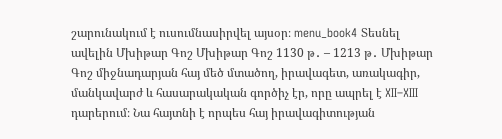շարունակում է ուսումնասիրվել այսօր։ menu_book4 Տեսնել ավելին Մխիթար Գոշ Մխիթար Գոշ 1130 թ․ – 1213 թ․ Մխիթար Գոշ միջնադարյան հայ մեծ մտածող, իրավագետ, առակագիր, մանկավարժ և հասարակական գործիչ էր, որը ապրել է XII–XIII դարերում։ Նա հայտնի է որպես հայ իրավագիտության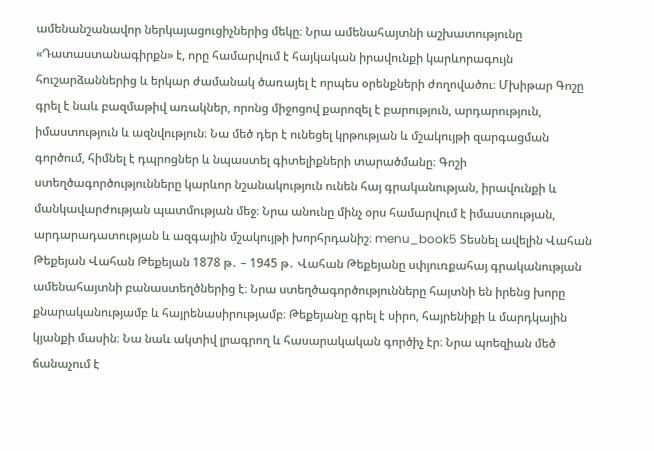ամենանշանավոր ներկայացուցիչներից մեկը։ Նրա ամենահայտնի աշխատությունը «Դատաստանագիրքն» է, որը համարվում է հայկական իրավունքի կարևորագույն հուշարձաններից և երկար ժամանակ ծառայել է որպես օրենքների ժողովածու։ Մխիթար Գոշը գրել է նաև բազմաթիվ առակներ, որոնց միջոցով քարոզել է բարություն, արդարություն, իմաստություն և ազնվություն։ Նա մեծ դեր է ունեցել կրթության և մշակույթի զարգացման գործում, հիմնել է դպրոցներ և նպաստել գիտելիքների տարածմանը։ Գոշի ստեղծագործությունները կարևոր նշանակություն ունեն հայ գրականության, իրավունքի և մանկավարժության պատմության մեջ։ Նրա անունը մինչ օրս համարվում է իմաստության, արդարադատության և ազգային մշակույթի խորհրդանիշ։ menu_book5 Տեսնել ավելին Վահան Թեքեյան Վահան Թեքեյան 1878 թ․ – 1945 թ․ Վահան Թեքեյանը սփյուռքահայ գրականության ամենահայտնի բանաստեղծներից է։ Նրա ստեղծագործությունները հայտնի են իրենց խորը քնարականությամբ և հայրենասիրությամբ։ Թեքեյանը գրել է սիրո, հայրենիքի և մարդկային կյանքի մասին։ Նա նաև ակտիվ լրագրող և հասարակական գործիչ էր։ Նրա պոեզիան մեծ ճանաչում է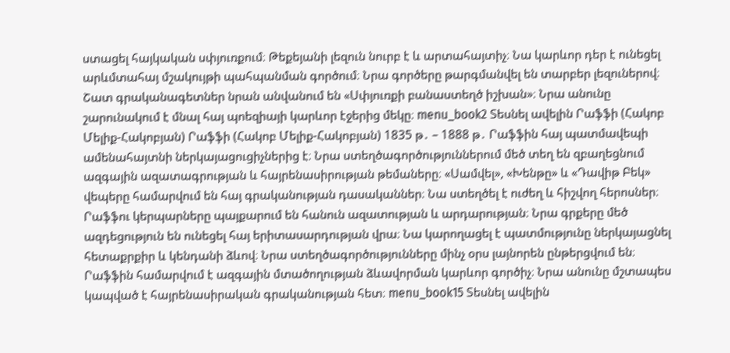ստացել հայկական սփյուռքում։ Թեքեյանի լեզուն նուրբ է և արտահայտիչ։ Նա կարևոր դեր է ունեցել արևմտահայ մշակույթի պահպանման գործում։ Նրա գործերը թարգմանվել են տարբեր լեզուներով։ Շատ գրականագետներ նրան անվանում են «Սփյուռքի բանաստեղծ իշխան»։ Նրա անունը շարունակում է մնալ հայ պոեզիայի կարևոր էջերից մեկը։ menu_book2 Տեսնել ավելին Րաֆֆի (Հակոբ Մելիք-Հակոբյան) Րաֆֆի (Հակոբ Մելիք-Հակոբյան) 1835 թ․ – 1888 թ․ Րաֆֆին հայ պատմավեպի ամենահայտնի ներկայացուցիչներից է։ Նրա ստեղծագործություններում մեծ տեղ են զբաղեցնում ազգային ազատագրության և հայրենասիրության թեմաները։ «Սամվել», «Խենթը» և «Դավիթ Բեկ» վեպերը համարվում են հայ գրականության դասականներ։ Նա ստեղծել է ուժեղ և հիշվող հերոսներ։ Րաֆֆու կերպարները պայքարում են հանուն ազատության և արդարության։ Նրա գրքերը մեծ ազդեցություն են ունեցել հայ երիտասարդության վրա։ Նա կարողացել է պատմությունը ներկայացնել հետաքրքիր և կենդանի ձևով։ Նրա ստեղծագործությունները մինչ օրս լայնորեն ընթերցվում են։ Րաֆֆին համարվում է ազգային մտածողության ձևավորման կարևոր գործիչ։ Նրա անունը մշտապես կապված է հայրենասիրական գրականության հետ։ menu_book15 Տեսնել ավելին